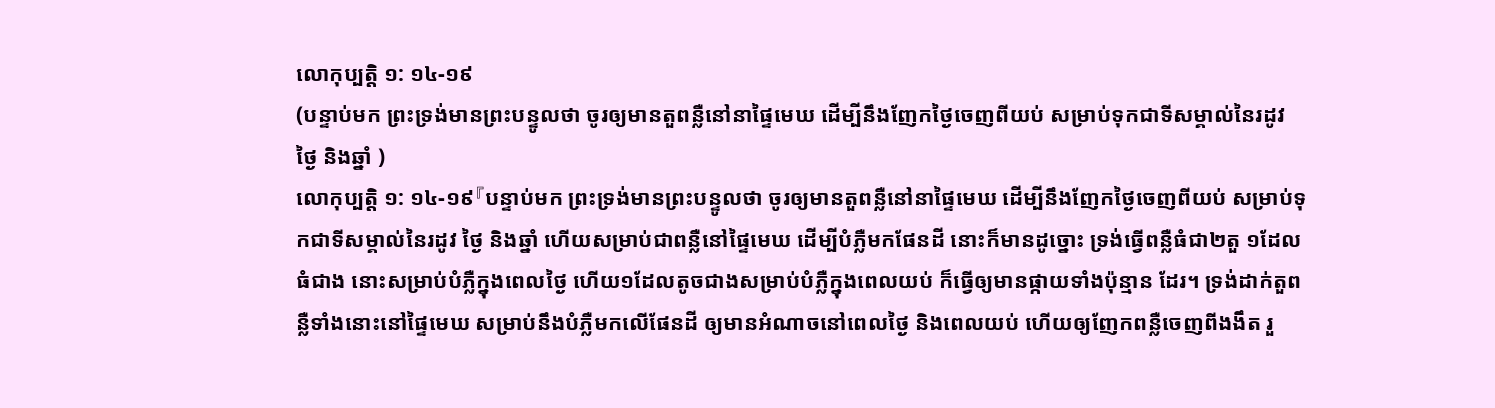លោកុប្បត្តិ ១: ១៤-១៩
(បន្ទាប់មក ព្រះទ្រង់មានព្រះបន្ទូលថា ចូរឲ្យមានតួពន្លឺនៅនាផ្ទៃមេឃ ដើម្បីនឹងញែកថ្ងៃចេញពីយប់ សម្រាប់ទុកជាទីសម្គាល់នៃរដូវ ថ្ងៃ និងឆ្នាំ )
លោកុប្បត្តិ ១: ១៤-១៩『បន្ទាប់មក ព្រះទ្រង់មានព្រះបន្ទូលថា ចូរឲ្យមានតួពន្លឺនៅនាផ្ទៃមេឃ ដើម្បីនឹងញែកថ្ងៃចេញពីយប់ សម្រាប់ទុកជាទីសម្គាល់នៃរដូវ ថ្ងៃ និងឆ្នាំ ហើយសម្រាប់ជាពន្លឺនៅផ្ទៃមេឃ ដើម្បីបំភ្លឺមកផែនដី នោះក៏មានដូច្នោះ ទ្រង់ធ្វើពន្លឺធំជា២តួ ១ដែលធំជាង នោះសម្រាប់បំភ្លឺក្នុងពេលថ្ងៃ ហើយ១ដែលតូចជាងសម្រាប់បំភ្លឺក្នុងពេលយប់ ក៏ធ្វើឲ្យមានផ្កាយទាំងប៉ុន្មាន ដែរ។ ទ្រង់ដាក់តួពន្លឺទាំងនោះនៅផ្ទៃមេឃ សម្រាប់នឹងបំភ្លឺមកលើផែនដី ឲ្យមានអំណាចនៅពេលថ្ងៃ និងពេលយប់ ហើយឲ្យញែកពន្លឺចេញពីងងឹត រួ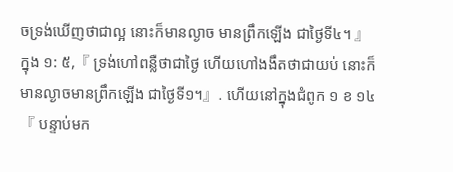ចទ្រង់ឃើញថាជាល្អ នោះក៏មានល្ងាច មានព្រឹកឡើង ជាថ្ងៃទី៤។ 』
ក្នុង ១: ៥,『 ទ្រង់ហៅពន្លឺថាជាថ្ងៃ ហើយហៅងងឹតថាជាយប់ នោះក៏មានល្ងាចមានព្រឹកឡើង ជាថ្ងៃទី១។』. ហើយនៅក្នុងជំពូក ១ ខ ១៤『 បន្ទាប់មក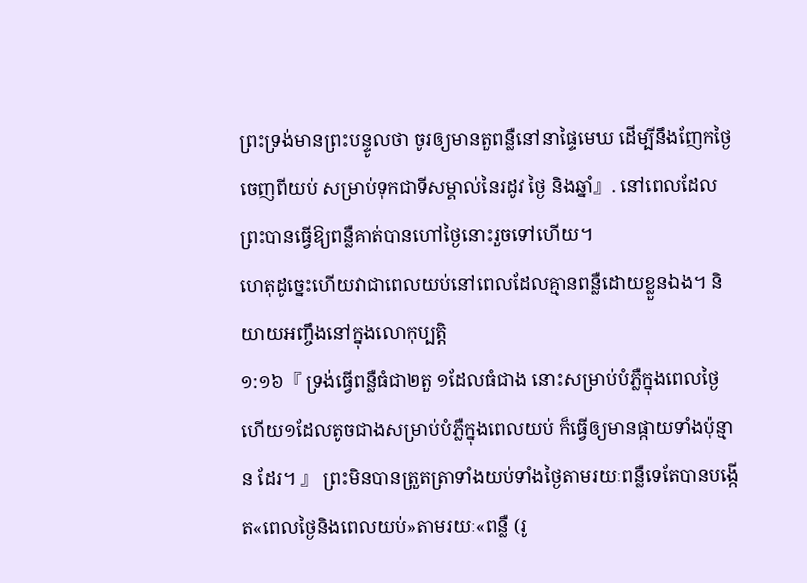ព្រះទ្រង់មានព្រះបន្ទូលថា ចូរឲ្យមានតួពន្លឺនៅនាផ្ទៃមេឃ ដើម្បីនឹងញែកថ្ងៃចេញពីយប់ សម្រាប់ទុកជាទីសម្គាល់នៃរដូវ ថ្ងៃ និងឆ្នាំ』. នៅពេលដែលព្រះបានធ្វើឱ្យពន្លឺគាត់បានហៅថ្ងៃនោះរួចទៅហើយ។
ហេតុដូច្នេះហើយវាជាពេលយប់នៅពេលដែលគ្មានពន្លឺដោយខ្លួនឯង។ និយាយអញ្ចឹងនៅក្នុងលោកុប្បត្តិ
១:១៦『 ទ្រង់ធ្វើពន្លឺធំជា២តួ ១ដែលធំជាង នោះសម្រាប់បំភ្លឺក្នុងពេលថ្ងៃ ហើយ១ដែលតូចជាងសម្រាប់បំភ្លឺក្នុងពេលយប់ ក៏ធ្វើឲ្យមានផ្កាយទាំងប៉ុន្មាន ដែរ។ 』 ព្រះមិនបានត្រួតត្រាទាំងយប់ទាំងថ្ងៃតាមរយៈពន្លឺទេតែបានបង្កើត«ពេលថ្ងៃនិងពេលយប់»តាមរយៈ«ពន្លឺ (រូ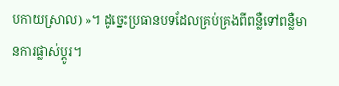បកាយស្រាល) »។ ដូច្នេះប្រធានបទដែលគ្រប់គ្រងពីពន្លឺទៅពន្លឺមានការផ្លាស់ប្តូរ។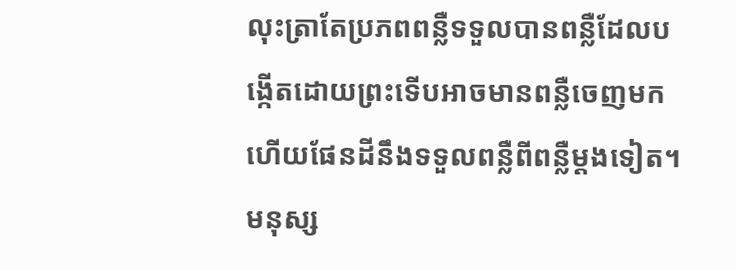លុះត្រាតែប្រភពពន្លឺទទួលបានពន្លឺដែលបង្កើតដោយព្រះទើបអាចមានពន្លឺចេញមកហើយផែនដីនឹងទទួលពន្លឺពីពន្លឺម្តងទៀត។
មនុស្ស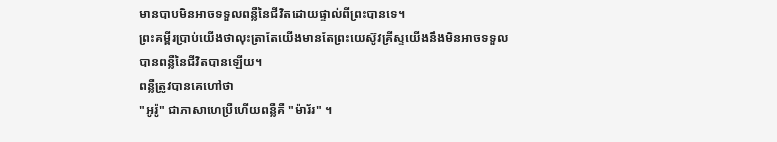មានបាបមិនអាចទទួលពន្លឺនៃជីវិតដោយផ្ទាល់ពីព្រះបានទេ។
ព្រះគម្ពីរប្រាប់យើងថាលុះត្រាតែយើងមានតែព្រះយេស៊ូវគ្រីស្ទយើងនឹងមិនអាចទទួលបានពន្លឺនៃជីវិតបានឡើយ។
ពន្លឺត្រូវបានគេហៅថា
"អូរ៉ូ" ជាភាសាហេប្រឺហើយពន្លឺគឺ "ម៉ារ័រ" ។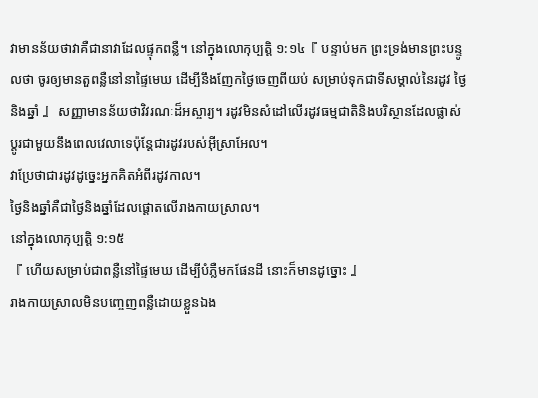វាមានន័យថាវាគឺជានាវាដែលផ្ទុកពន្លឺ។ នៅក្នុងលោកុប្បត្តិ ១:១៤『 បន្ទាប់មក ព្រះទ្រង់មានព្រះបន្ទូលថា ចូរឲ្យមានតួពន្លឺនៅនាផ្ទៃមេឃ ដើម្បីនឹងញែកថ្ងៃចេញពីយប់ សម្រាប់ទុកជាទីសម្គាល់នៃរដូវ ថ្ងៃ និងឆ្នាំ 』 សញ្ញាមានន័យថាវិវរណៈដ៏អស្ចារ្យ។ រដូវមិនសំដៅលើរដូវធម្មជាតិនិងបរិស្ថានដែលផ្លាស់ប្តូរជាមួយនឹងពេលវេលាទេប៉ុន្តែជារដូវរបស់អ៊ីស្រាអែល។
វាប្រែថាជារដូវដូច្នេះអ្នកគិតអំពីរដូវកាល។
ថ្ងៃនិងឆ្នាំគឺជាថ្ងៃនិងឆ្នាំដែលផ្តោតលើរាងកាយស្រាល។
នៅក្នុងលោកុប្បត្តិ ១:១៥
『 ហើយសម្រាប់ជាពន្លឺនៅផ្ទៃមេឃ ដើម្បីបំភ្លឺមកផែនដី នោះក៏មានដូច្នោះ 』
រាងកាយស្រាលមិនបញ្ចេញពន្លឺដោយខ្លួនឯង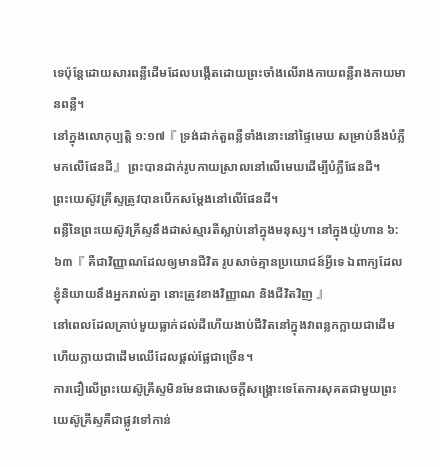ទេប៉ុន្តែដោយសារពន្លឺដើមដែលបង្កើតដោយព្រះចាំងលើរាងកាយពន្លឺរាងកាយមានពន្លឺ។
នៅក្នុងលោកុប្បត្តិ ១:១៧『 ទ្រង់ដាក់តួពន្លឺទាំងនោះនៅផ្ទៃមេឃ សម្រាប់នឹងបំភ្លឺមកលើផែនដី』 ព្រះបានដាក់រូបកាយស្រាលនៅលើមេឃដើម្បីបំភ្លឺផែនដី។
ព្រះយេស៊ូវគ្រីស្ទត្រូវបានបើកសម្តែងនៅលើផែនដី។
ពន្លឺនៃព្រះយេស៊ូវគ្រីស្ទនឹងដាស់ស្មារតីស្លាប់នៅក្នុងមនុស្ស។ នៅក្នុងយ៉ូហាន ៦:៦៣『 គឺជាវិញ្ញាណដែលឲ្យមានជីវិត រូបសាច់គ្មានប្រយោជន៍អ្វីទេ ឯពាក្យដែលខ្ញុំនិយាយនឹងអ្នករាល់គ្នា នោះត្រូវខាងវិញ្ញាណ និងជីវិតវិញ 』
នៅពេលដែលគ្រាប់មួយធ្លាក់ដល់ដីហើយងាប់ជីវិតនៅក្នុងវាពន្លកក្លាយជាដើមហើយក្លាយជាដើមឈើដែលផ្តល់ផ្លែជាច្រើន។
ការជឿលើព្រះយេស៊ូគ្រីស្ទមិនមែនជាសេចក្ដីសង្រ្គោះទេតែការសុគតជាមួយព្រះយេស៊ូគ្រីស្ទគឺជាផ្លូវទៅកាន់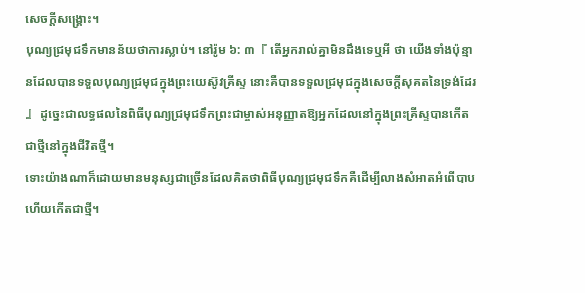សេចក្តីសង្រ្គោះ។
បុណ្យជ្រមុជទឹកមានន័យថាការស្លាប់។ នៅរ៉ូម ៦: ៣『 តើអ្នករាល់គ្នាមិនដឹងទេឬអី ថា យើងទាំងប៉ុន្មានដែលបានទទួលបុណ្យជ្រមុជក្នុងព្រះយេស៊ូវគ្រីស្ទ នោះគឺបានទទួលជ្រមុជក្នុងសេចក្ដីសុគតនៃទ្រង់ដែរ 』 ដូច្នេះជាលទ្ធផលនៃពិធីបុណ្យជ្រមុជទឹកព្រះជាម្ចាស់អនុញ្ញាតឱ្យអ្នកដែលនៅក្នុងព្រះគ្រីស្ទបានកើតជាថ្មីនៅក្នុងជីវិតថ្មី។
ទោះយ៉ាងណាក៏ដោយមានមនុស្សជាច្រើនដែលគិតថាពិធីបុណ្យជ្រមុជទឹកគឺដើម្បីលាងសំអាតអំពើបាបហើយកើតជាថ្មី។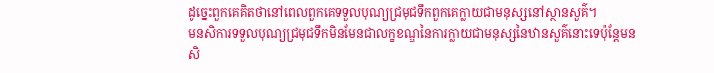ដូច្នេះពួកគេគិតថានៅពេលពួកគេទទួលបុណ្យជ្រមុជទឹកពួកគេក្លាយជាមនុស្សនៅស្ថានសួគ៌។
មនសិការទទួលបុណ្យជ្រមុជទឹកមិនមែនជាលក្ខខណ្ឌនៃការក្លាយជាមនុស្សនៃឋានសួគ៌នោះទេប៉ុន្តែមនសិ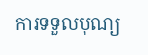ការទទួលបុណ្យ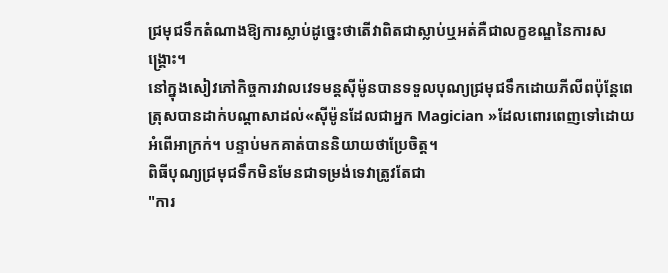ជ្រមុជទឹកតំណាងឱ្យការស្លាប់ដូច្នេះថាតើវាពិតជាស្លាប់ឬអត់គឺជាលក្ខខណ្ឌនៃការសង្គ្រោះ។
នៅក្នុងសៀវភៅកិច្ចការវាលវេទមន្តស៊ីម៉ូនបានទទួលបុណ្យជ្រមុជទឹកដោយភីលីពប៉ុន្ដែពេត្រុសបានដាក់បណ្តាសាដល់«ស៊ីម៉ូនដែលជាអ្នក Magician »ដែលពោរពេញទៅដោយអំពើអាក្រក់។ បន្ទាប់មកគាត់បាននិយាយថាប្រែចិត្ត។
ពិធីបុណ្យជ្រមុជទឹកមិនមែនជាទម្រង់ទេវាត្រូវតែជា
"ការ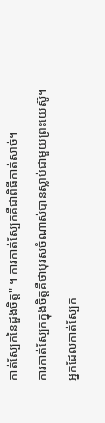កាត់ស្បែកនៃដួងចិត្ត" ។ ការកាត់ស្បែកគឺជាពិធីកាត់សាច់។
ការកាត់ស្បែកក្នុងចិត្តគឺថាបុរសចំណាស់បានស្លាប់ជាមួយព្រះយេស៊ូ។
អ្នកដែលកាត់ស្បែក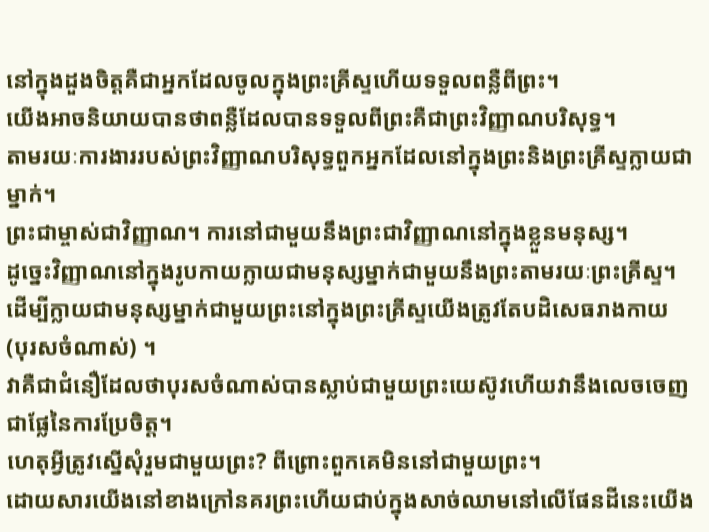នៅក្នុងដួងចិត្តគឺជាអ្នកដែលចូលក្នុងព្រះគ្រីស្ទហើយទទួលពន្លឺពីព្រះ។
យើងអាចនិយាយបានថាពន្លឺដែលបានទទួលពីព្រះគឺជាព្រះវិញ្ញាណបរិសុទ្ធ។
តាមរយៈការងាររបស់ព្រះវិញ្ញាណបរិសុទ្ធពួកអ្នកដែលនៅក្នុងព្រះនិងព្រះគ្រីស្ទក្លាយជាម្នាក់។
ព្រះជាម្ចាស់ជាវិញ្ញាណ។ ការនៅជាមួយនឹងព្រះជាវិញ្ញាណនៅក្នុងខ្លួនមនុស្ស។
ដូច្នេះវិញ្ញាណនៅក្នុងរូបកាយក្លាយជាមនុស្សម្នាក់ជាមួយនឹងព្រះតាមរយៈព្រះគ្រីស្ទ។
ដើម្បីក្លាយជាមនុស្សម្នាក់ជាមួយព្រះនៅក្នុងព្រះគ្រីស្ទយើងត្រូវតែបដិសេធរាងកាយ
(បុរសចំណាស់) ។
វាគឺជាជំនឿដែលថាបុរសចំណាស់បានស្លាប់ជាមួយព្រះយេស៊ូវហើយវានឹងលេចចេញជាផ្លែនៃការប្រែចិត្ត។
ហេតុអ្វីត្រូវស្នើសុំរួមជាមួយព្រះ? ពីព្រោះពួកគេមិននៅជាមួយព្រះ។
ដោយសារយើងនៅខាងក្រៅនគរព្រះហើយជាប់ក្នុងសាច់ឈាមនៅលើផែនដីនេះយើង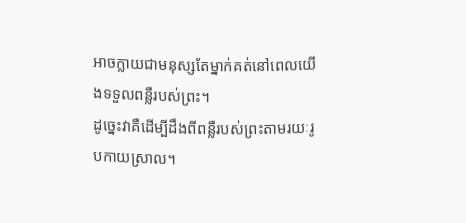អាចក្លាយជាមនុស្សតែម្នាក់គត់នៅពេលយើងទទួលពន្លឺរបស់ព្រះ។
ដូច្នេះវាគឺដើម្បីដឹងពីពន្លឺរបស់ព្រះតាមរយៈរូបកាយស្រាល។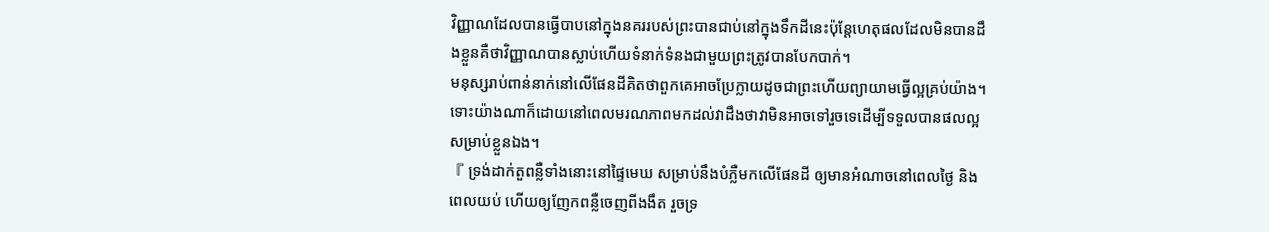វិញ្ញាណដែលបានធ្វើបាបនៅក្នុងនគររបស់ព្រះបានជាប់នៅក្នុងទឹកដីនេះប៉ុន្តែហេតុផលដែលមិនបានដឹងខ្លួនគឺថាវិញ្ញាណបានស្លាប់ហើយទំនាក់ទំនងជាមួយព្រះត្រូវបានបែកបាក់។
មនុស្សរាប់ពាន់នាក់នៅលើផែនដីគិតថាពួកគេអាចប្រែក្លាយដូចជាព្រះហើយព្យាយាមធ្វើល្អគ្រប់យ៉ាង។
ទោះយ៉ាងណាក៏ដោយនៅពេលមរណភាពមកដល់វាដឹងថាវាមិនអាចទៅរួចទេដើម្បីទទួលបានផលល្អសម្រាប់ខ្លួនឯង។
『 ទ្រង់ដាក់តួពន្លឺទាំងនោះនៅផ្ទៃមេឃ សម្រាប់នឹងបំភ្លឺមកលើផែនដី ឲ្យមានអំណាចនៅពេលថ្ងៃ និងពេលយប់ ហើយឲ្យញែកពន្លឺចេញពីងងឹត រួចទ្រ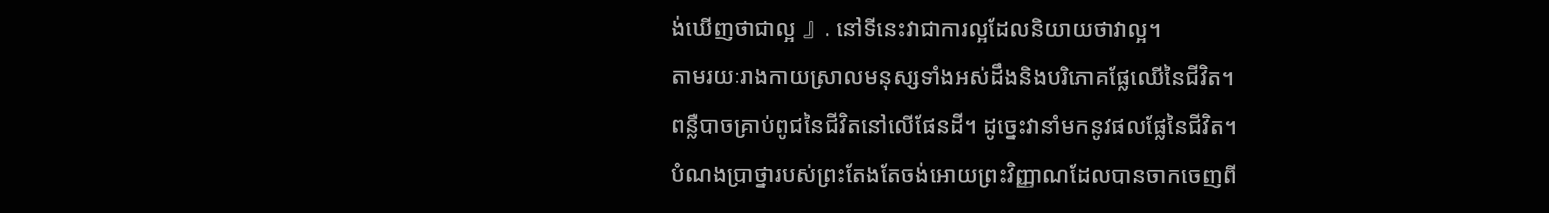ង់ឃើញថាជាល្អ 』. នៅទីនេះវាជាការល្អដែលនិយាយថាវាល្អ។
តាមរយៈរាងកាយស្រាលមនុស្សទាំងអស់ដឹងនិងបរិភោគផ្លែឈើនៃជីវិត។
ពន្លឺបាចគ្រាប់ពូជនៃជីវិតនៅលើផែនដី។ ដូច្នេះវានាំមកនូវផលផ្លែនៃជីវិត។
បំណងប្រាថ្នារបស់ព្រះតែងតែចង់អោយព្រះវិញ្ញាណដែលបានចាកចេញពី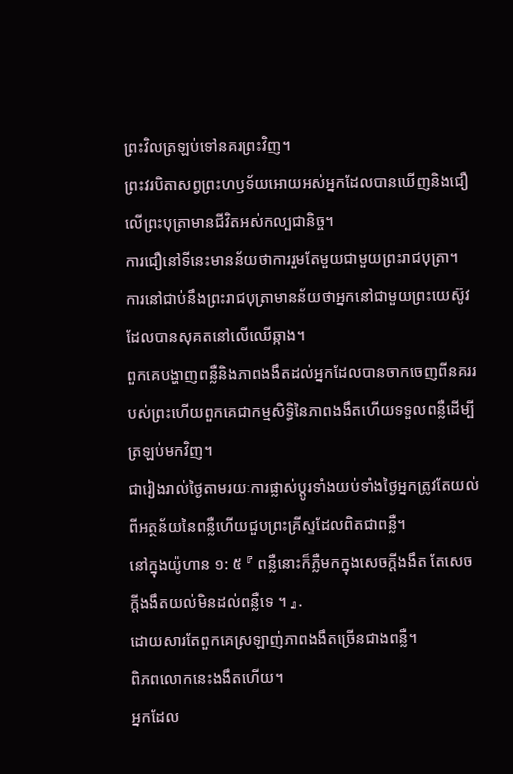ព្រះវិលត្រឡប់ទៅនគរព្រះវិញ។
ព្រះវរបិតាសព្វព្រះហឫទ័យអោយអស់អ្នកដែលបានឃើញនិងជឿលើព្រះបុត្រាមានជីវិតអស់កល្បជានិច្ច។
ការជឿនៅទីនេះមានន័យថាការរួមតែមួយជាមួយព្រះរាជបុត្រា។
ការនៅជាប់នឹងព្រះរាជបុត្រាមានន័យថាអ្នកនៅជាមួយព្រះយេស៊ូវដែលបានសុគតនៅលើឈើឆ្កាង។
ពួកគេបង្ហាញពន្លឺនិងភាពងងឹតដល់អ្នកដែលបានចាកចេញពីនគររបស់ព្រះហើយពួកគេជាកម្មសិទ្ធិនៃភាពងងឹតហើយទទួលពន្លឺដើម្បីត្រឡប់មកវិញ។
ជារៀងរាល់ថ្ងៃតាមរយៈការផ្លាស់ប្តូរទាំងយប់ទាំងថ្ងៃអ្នកត្រូវតែយល់ពីអត្ថន័យនៃពន្លឺហើយជួបព្រះគ្រីស្ទដែលពិតជាពន្លឺ។
នៅក្នុងយ៉ូហាន ១: ៥ 『 ពន្លឺនោះក៏ភ្លឺមកក្នុងសេចក្ដីងងឹត តែសេចក្ដីងងឹតយល់មិនដល់ពន្លឺទេ ។ 』.
ដោយសារតែពួកគេស្រឡាញ់ភាពងងឹតច្រើនជាងពន្លឺ។
ពិភពលោកនេះងងឹតហើយ។
អ្នកដែល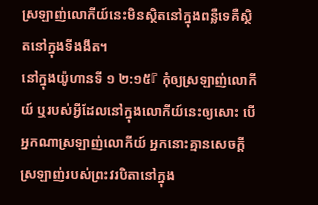ស្រឡាញ់លោកីយ៍នេះមិនស្ថិតនៅក្នុងពន្លឺទេគឺស្ថិតនៅក្នុងទីងងឹត។
នៅក្នុងយ៉ូហានទី ១ ២:១៥『 កុំឲ្យស្រឡាញ់លោកីយ៍ ឬរបស់អ្វីដែលនៅក្នុងលោកីយ៍នេះឲ្យសោះ បើអ្នកណាស្រឡាញ់លោកីយ៍ អ្នកនោះគ្មានសេចក្ដីស្រឡាញ់របស់ព្រះវរបិតានៅក្នុង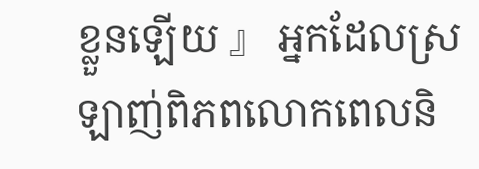ខ្លួនឡើយ 』 អ្នកដែលស្រឡាញ់ពិភពលោកពេលនិ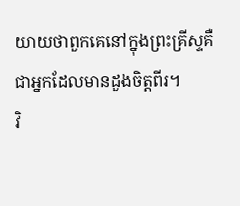យាយថាពួកគេនៅក្នុងព្រះគ្រីស្ទគឺជាអ្នកដែលមានដួងចិត្តពីរ។
វិ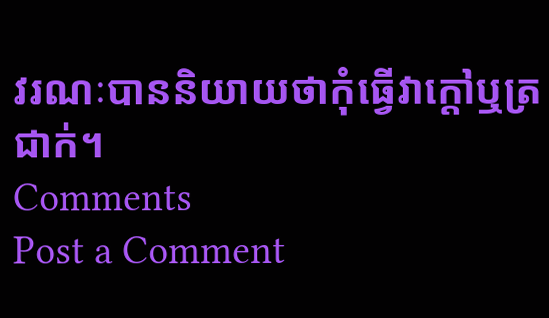វរណៈបាននិយាយថាកុំធ្វើវាក្តៅឬត្រជាក់។
Comments
Post a Comment